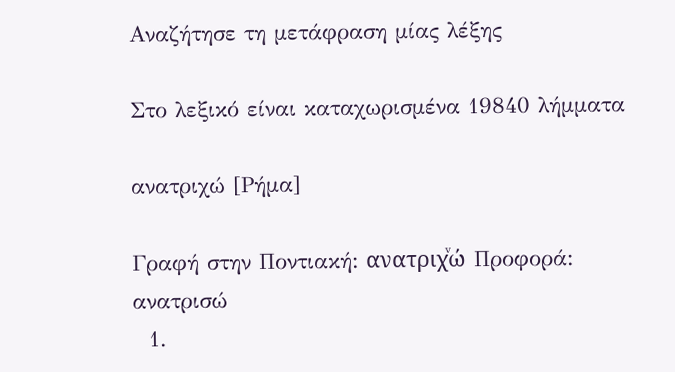Αναζήτησε τη μετάφραση μίας λέξης

Στο λεξικό είναι καταχωρισμένα 19840 λήμματα

ανατριχώ [Ρήμα]

Γραφή στην Ποντιακή: ανατριχͮώ Προφορά: ανατρισώ
  1.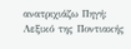ανατριχιάζω Πηγή: Λεξικό της Ποντιακής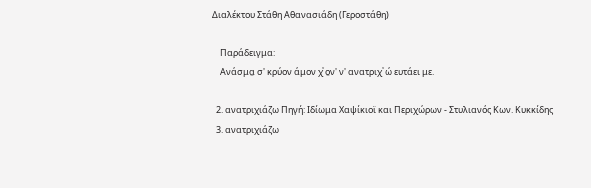Διαλέκτου Στάθη Αθανασιάδη (Γεροστάθη)

    Παράδειγμα:
    Ανάσμα̤ σ' κρύον άμον χͮ ο̤ν' ν' ανατριχͮ ώ ευτάει με.

  2. ανατριχιάζω Πηγή: Ιδίωμα Χαψίκιοϊ και Περιχώρων - Στυλιανός Κων. Κυκκίδης
  3. ανατριχιάζω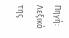Πηγή: Λεξικό της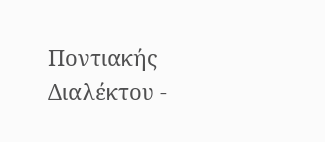Ποντιακής Διαλέκτου -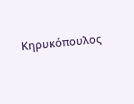Κηρυκόπουλος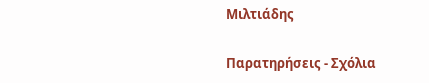Μιλτιάδης

Παρατηρήσεις - Σχόλια